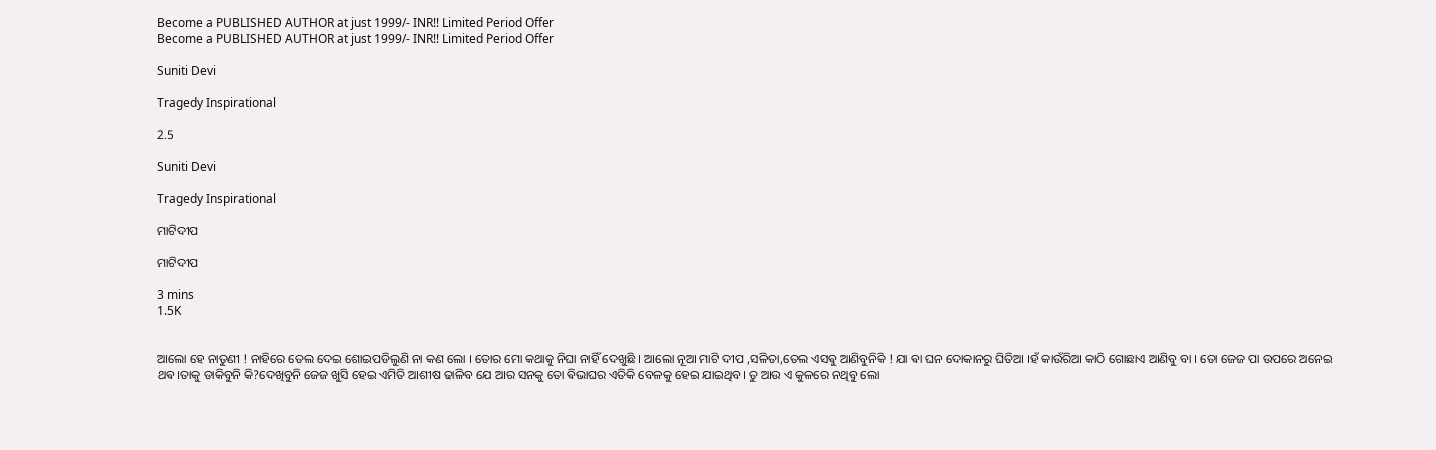Become a PUBLISHED AUTHOR at just 1999/- INR!! Limited Period Offer
Become a PUBLISHED AUTHOR at just 1999/- INR!! Limited Period Offer

Suniti Devi

Tragedy Inspirational

2.5

Suniti Devi

Tragedy Inspirational

ମାଟିଦୀପ

ମାଟିଦୀପ

3 mins
1.5K


ଆଲୋ ହେ ନାତୁଣୀ ! ନାହିରେ ତେଲ ଦେଇ ଶୋଇପଡିଲୁଣି ନା କଣ ଲୋ । ତୋର ମୋ କଥାକୁ ନିଘା ନାହିଁ ଦେଖୁଛି । ଆଲୋ ନୂଆ ମାଟି ଦୀପ ,ସଳିତା,ତେଲ ଏସଵୁ ଆଣିବୁନିକି ! ଯା ଵା ଘନ ଦୋକାନରୁ ଘିତିଆ ।ହଁ କାଉଁରିଆ କାଠି ଗୋଛାଏ ଆଣିବୁ ବା । ତୋ ଜେଜ ପା ଉପରେ ଅନେଇ ଥଵ।ତାକୁ ଡାକିବୁନି କି?ଦେଖିବୁନି ଜେଜ ଖୁସି ହେଇ ଏମିତି ଆଶୀଷ ଢାଳିବ ଯେ ଆର ସନକୁ ତୋ ଵିଭାଘର ଏତିକି ବେଳକୁ ହେଇ ଯାଇଥିବ। ତୁ ଆଉ ଏ କୁଳରେ ନଥିବୁ ଲୋ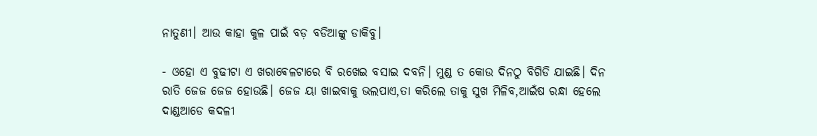ନାତୁଣୀ। ଆଉ କାହା କୁଳ ପାଇଁ ବଡ଼ ବଡିଆଙ୍କୁ ଡାକିବୁ।

- ଓହୋ ଏ ବୁଢୀଟା ଏ ଖରାଵେଳଟାରେ ବି ରଖେଇ ବସାଇ ଦବନି। ମୁଣ୍ଡ ତ କୋଉ ଦିନଠୁ ବିଗିଡି ଯାଇଛି। ଦିନ ରାତି ଜେଜ ଜେଜ ହୋଉଛି। ଜେଜ ୟା ଖାଇବାକୁ ଭଲପାଏ,ତା କରିଲେ ତାକୁ ସୁଖ ମିଳିବ,ଆଇଁଷ ରନ୍ଧା ହେଲେ ଦାଣ୍ଡଆଡେ କଦଳୀ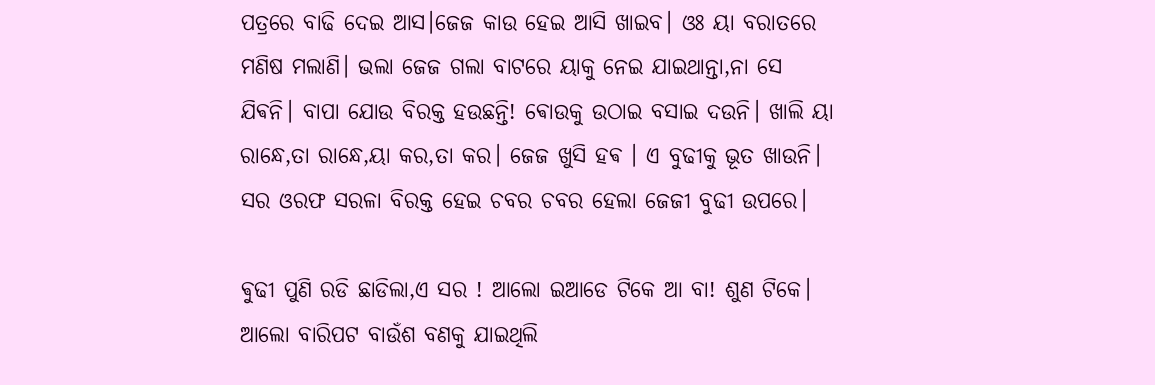ପତ୍ରରେ ବାଢି ଦେଇ ଆସ।ଜେଜ କାଉ ହେଇ ଆସି ଖାଇବ। ଓଃ ୟା ବରାତରେ ମଣିଷ ମଲାଣି। ଭଲା ଜେଜ ଗଲା ବାଟରେ ୟାକୁ ନେଇ ଯାଇଥାନ୍ତା,ନା ସେ ଯିଵନି। ବାପା ଯୋଉ ବିରକ୍ତ ହଉଛନ୍ତି! ଵୋଉକୁ ଉଠାଇ ବସାଇ ଦଉନି। ଖାଲି ୟା ରାନ୍ଧେ,ତା ରାନ୍ଧେ,ୟା କର,ତା କର। ଜେଜ ଖୁସି ହଵ । ଏ ବୁଢୀକୁ ଭୂତ ଖାଉନି। ସର ଓରଫ ସରଳା ବିରକ୍ତ ହେଇ ଚବର ଚବର ହେଲା ଜେଜୀ ବୁଢୀ ଉପରେ।

ଵୁଢୀ ପୁଣି ରଡି ଛାଡିଲା,ଏ ସର ! ଆଲୋ ଇଆଡେ ଟିକେ ଆ ବା! ଶୁଣ ଟିକେ। ଆଲୋ ବାରିପଟ ବାଉଁଶ ବଣକୁ ଯାଇଥିଲି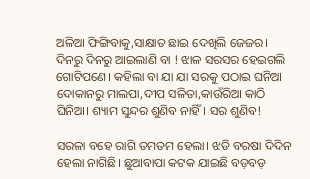ଅଳିଆ ଫିଙ୍ଗିବାକୁ,ସାକ୍ଷାତ ଛାଇ ଦେଖିଲି ଜେଜର। ଦିନରୁ ଦିନରୁ ଆଇଲାଣି ବା ! ଝାଳ ସରସର ହେଇଗଲି ଗୋଟିପଣେ। କହିଲା ବା ଯା ଯା ସରକୁ ପଠାଇ ଘନିଆ ଦୋକାନରୁ ମାଲପା,ଦୀପ ସଳିତା,କାଉଁରିଆ କାଠି ଘିନିଆ। ଶ୍ୟାମ ସୁନ୍ଦର ଶୁଣିବ ନାହିଁ। ସର ଶୁଣିବ!

ସରଳା ବହେ ରାଗି ତମତମ ହେଲା। ଝଡି ବରଷା ଦିଦିନ ହେଲା ନାଗିଛି। ଛୁଆବାପା କଟକ ଯାଇଛି ବଡ଼ବଡ଼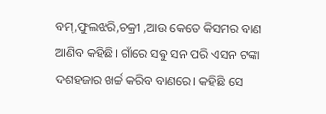ବମ୍,ଫୁଲଝରି,ଚକ୍ରୀ ,ଆଉ କେତେ କିସମର ବାଣ ଆଣିବ କହିଛି। ଗାଁରେ ସଵୁ ସନ ପରି ଏସନ ଟଙ୍କା ଦଶହଜାର ଖର୍ଚ୍ଚ କରିବ ବାଣରେ। କହିଛି ସେ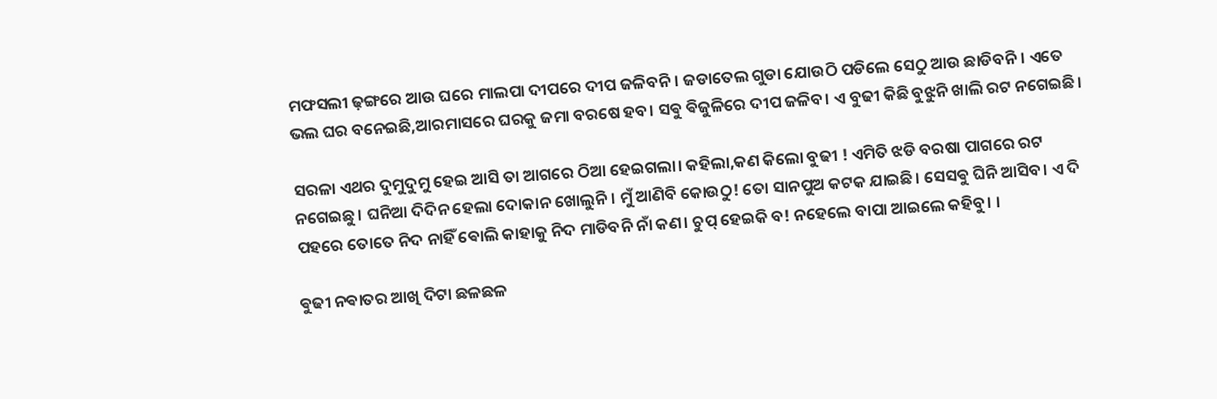ମଫସଲୀ ଢ଼ଙ୍ଗରେ ଆଉ ଘରେ ମାଲପା ଦୀପରେ ଦୀପ ଜଳିବନି। ଜଡାତେଲ ଗୁଡା ଯୋଉଠି ପଡିଲେ ସେଠୁ ଆଉ ଛାଡିବନି। ଏତେ ଭଲ ଘର ବନେଇଛି,ଆରମାସରେ ଘରକୁ ଜମା ବରଷେ ହବ। ସଵୁ ଵିଜୁଳିରେ ଦୀପ ଜଳିବ। ଏ ବୁଢୀ କିଛି ବୁଝୁନି ଖାଲି ରଟ ନଗେଇଛି।

ସରଳା ଏଥର ଦୁମୁଦୁମୁ ହେଇ ଆସି ତା ଆଗରେ ଠିଆ ହେଇଗଲା। କହିଲା,କଣ କିଲୋ ବୁଢୀ ! ଏମିତି ଝଡି ବରଷା ପାଗରେ ରଟ ନଗେଇଛୁ। ଘନିଆ ଦିଦିନ ହେଲା ଦୋକାନ ଖୋଲୁନି। ମୁଁ ଆଣିବି କୋଉଠୁ! ତୋ ସାନପୁଅ କଟକ ଯାଇଛି। ସେସଵୁ ଘିନି ଆସିବ। ଏ ଦି ପହରେ ତୋତେ ନିଦ ନାହିଁ ଵୋଲି କାହାକୁ ନିଦ ମାଡିବନି ନାଁ କଣ। ଚୁପ୍ ହେଇକି ବ! ନହେଲେ ବାପା ଆଇଲେ କହିବୁ। ।

ଵୁଢୀ ନଵାତର ଆଖି ଦିଟା ଛଳଛଳ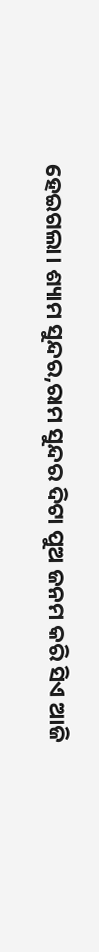ହେଇଗଲା। ଶ୍ୟାମ ସୁନ୍ଦର,ରାମ ସୁନ୍ଦର ଦିଟା ପୁଅ ଜନମ କରି ସିଏ ଆଜି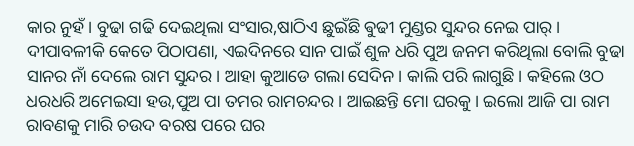କାର ନୁହଁ। ବୁଢା ଗଢି ଦେଇଥିଲା ସଂସାର,ଷାଠିଏ ଛୁଇଁଛି ଵୁଢୀ ମୁଣ୍ଡର ସୁନ୍ଦର ନେଇ ପାର୍। ଦୀପାବଳୀକି କେତେ ପିଠାପଣା, ଏଇଦିନରେ ସାନ ପାଇଁ ଶୁଳ ଧରି ପୁଅ ଜନମ କରିଥିଲା ବୋଲି ବୁଢା ସାନର ନାଁ ଦେଲେ ରାମ ସୁନ୍ଦର। ଆହା କୁଆଡେ ଗଲା ସେଦିନ। କାଲି ପରି ଲାଗୁଛି। କହିଲେ ଓଠ ଧରଧରି ଅମେଇସା ହଉ,ପୁଅ ପା ତମର ରାମଚନ୍ଦର। ଆଇଛନ୍ତି ମୋ ଘରକୁ। ଇଲୋ ଆଜି ପା ରାମ ରାବଣକୁ ମାରି ଚଉଦ ବରଷ ପରେ ଘର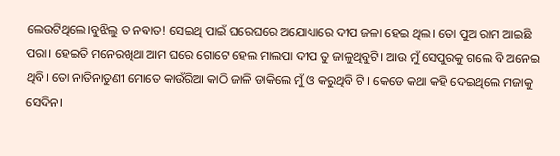ଲେଉଟିଥିଲେ।ବୁଝିଲୁ ତ ନଵାତ! ସେଇଥି ପାଇଁ ଘରେଘରେ ଅଯୋଧ୍ୟାରେ ଦୀପ ଜଳା ହେଇ ଥିଲ। ତୋ ପୁଅ ରାମ ଆଇଛି ପରା। ହେଇତି ମନେରଖିଥା ଆମ ଘରେ ଗୋଟେ ହେଲ ମାଲପା ଦୀପ ତୁ ଜାଳୁଥିବୁଟି। ଆଉ ମୁଁ ସେପୁରକୁ ଗଲେ ବି ଅନେଇ ଥିବି। ତୋ ନାତିନାତୁଣୀ ମୋତେ କାଉଁରିଆ କାଠି ଜାଳି ଡାକିଲେ ମୁଁ ଓ କରୁଥିବି ଟି । କେଡେ କଥା କହି ଦେଇଥିଲେ ମଜାକୁ ସେଦିନ।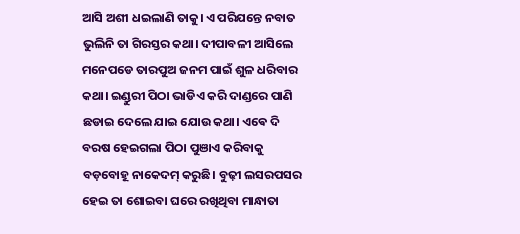ଆସି ଅଶୀ ଧଇଲାଣି ତାକୁ। ଏ ପରିଯନ୍ତେ ନବାତ ଭୁଲିନି ତା ଗିରସ୍ତର କଥା। ଦୀପାବଳୀ ଆସିଲେ ମନେପଡେ ତାରପୁଅ ଜନମ ପାଇଁ ଶୁଳ ଧରିବାର କଥା। ଇଣ୍ଡୁରୀ ପିଠା ଭାଡିଏ କରି ଦାଣ୍ଡରେ ପାଣି ଛଡାଇ ଦେଲେ ଯାଇ ଯୋଉ କଥା। ଏଵେ ଦି ବରଷ ହେଇଗଲା ପିଠା ପୁଞାଏ କରିବାକୁ ବଡ଼ବୋହୂ ନାକେଦମ୍ କରୁଛି। ବୁଢ଼ୀ ଲସରପସର ହେଇ ତା ଶୋଇବା ଘରେ ରଖିଥିବା ମାନ୍ଧାତା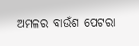ଅମଳର ବାଉଁଶ ପେଟରା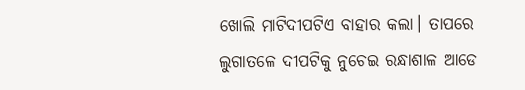ଖୋଲି ମାଟିଦୀପଟିଏ ବାହାର କଲା। ତାପରେ ଲୁଗାତଳେ ଦୀପଟିକୁ ନୁଚେଇ ରନ୍ଧାଶାଳ ଆଡେ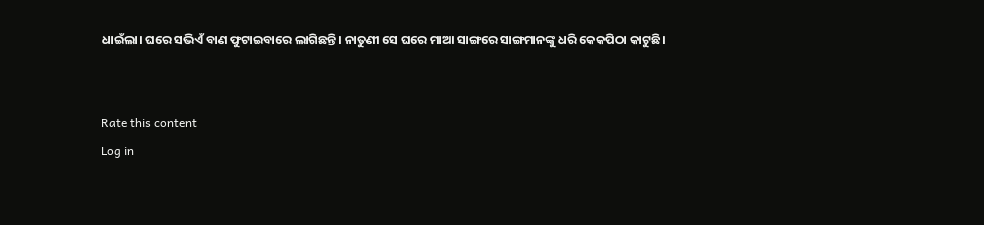ଧାଇଁଲା। ଘରେ ସଭିଏଁ ବାଣ ଫୁଟାଇବାରେ ଲାଗିଛନ୍ତି। ନାତୁଣୀ ସେ ଘରେ ମାଆ ସାଙ୍ଗରେ ସାଙ୍ଗମାନଙ୍କୁ ଧରି କେକପିଠା କାଟୁଛି।


Rate this content
Log in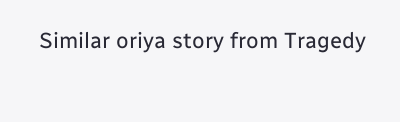Similar oriya story from Tragedy